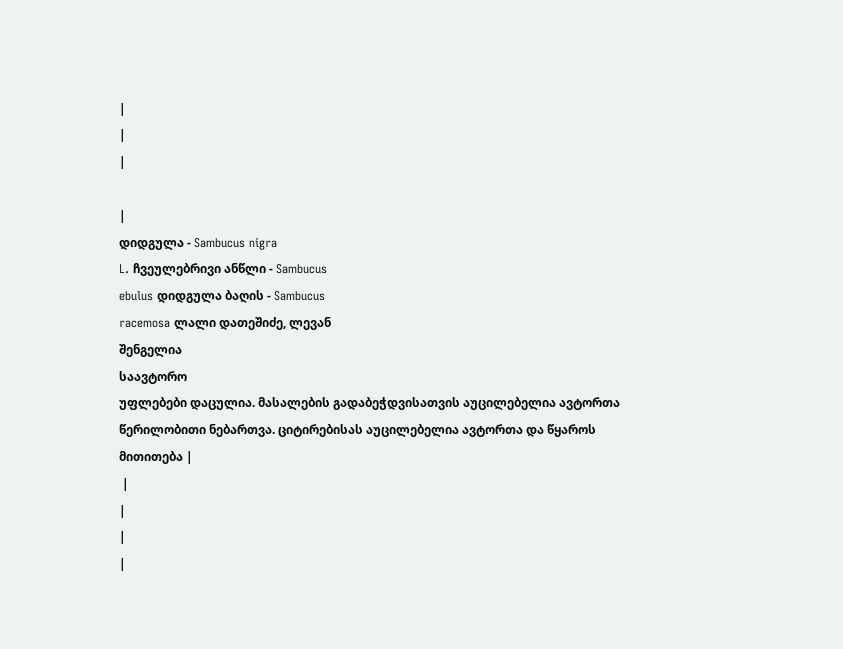|
|
|

|
დიდგულა - Sambucus nigra
L. ჩვეულებრივი ანწლი - Sambucus
ebulus დიდგულა ბაღის - Sambucus
racemosa ლალი დათეშიძე, ლევან
შენგელია
საავტორო
უფლებები დაცულია. მასალების გადაბეჭდვისათვის აუცილებელია ავტორთა
წერილობითი ნებართვა. ციტირებისას აუცილებელია ავტორთა და წყაროს
მითითება |
 |
|
|
|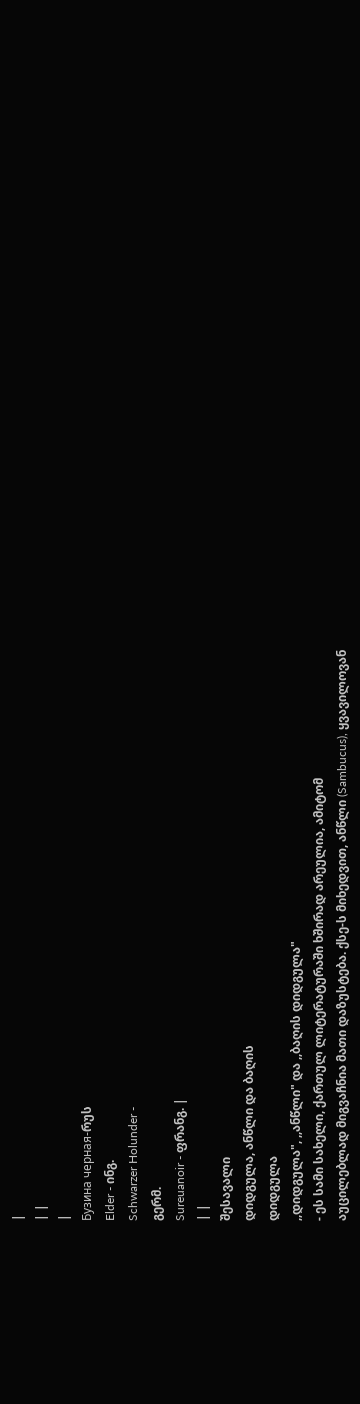|
| |
|
Бузина черная-რუს
Elder - ინგ.
Schwarzer Holunder -
გერმ.
Sureuanoir - ფრანგ. |
| |
შესავალი
დიდგულა, ანწლი და ბაღის
დიდგულა
,,დიდგულა", ,,ანწლი" და ,,ბაღის დიდგულა"
- ეს სამი სახელი, ქართულ ლიტერატურაში ხშირად არეულია, ამიტომ
აუცილებლად მიგვაჩნია მათი დაზუსტება. ქსე-ს მიხედვით, ანწლი (Sambucus), ყვავილოვან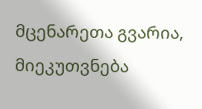მცენარეთა გვარია, მიეკუთვნება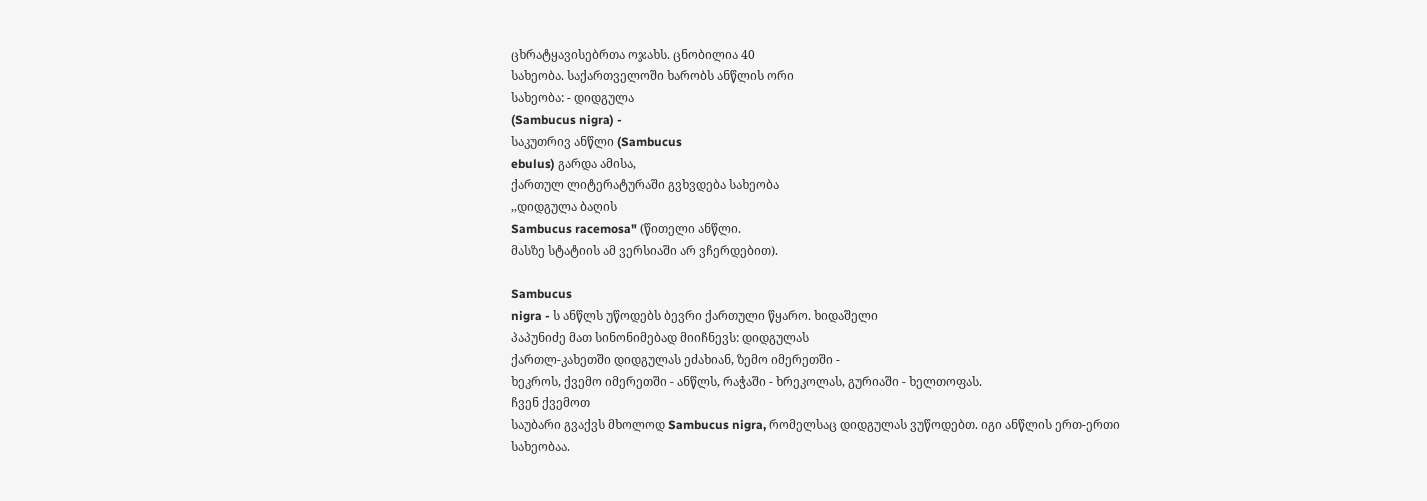ცხრატყავისებრთა ოჯახს. ცნობილია 40
სახეობა. საქართველოში ხარობს ანწლის ორი
სახეობა: - დიდგულა
(Sambucus nigra) -
საკუთრივ ანწლი (Sambucus
ebulus) გარდა ამისა,
ქართულ ლიტერატურაში გვხვდება სახეობა
,,დიდგულა ბაღის
Sambucus racemosa" (წითელი ანწლი.
მასზე სტატიის ამ ვერსიაში არ ვჩერდებით).

Sambucus
nigra - ს ანწლს უწოდებს ბევრი ქართული წყარო. ხიდაშელი
პაპუნიძე მათ სინონიმებად მიიჩნევს: დიდგულას
ქართლ-კახეთში დიდგულას ეძახიან, ზემო იმერეთში -
ხეკროს, ქვემო იმერეთში - ანწლს, რაჭაში - ხრეკოლას, გურიაში - ხელთოფას.
ჩვენ ქვემოთ
საუბარი გვაქვს მხოლოდ Sambucus nigra, რომელსაც დიდგულას ვუწოდებთ. იგი ანწლის ერთ-ერთი
სახეობაა.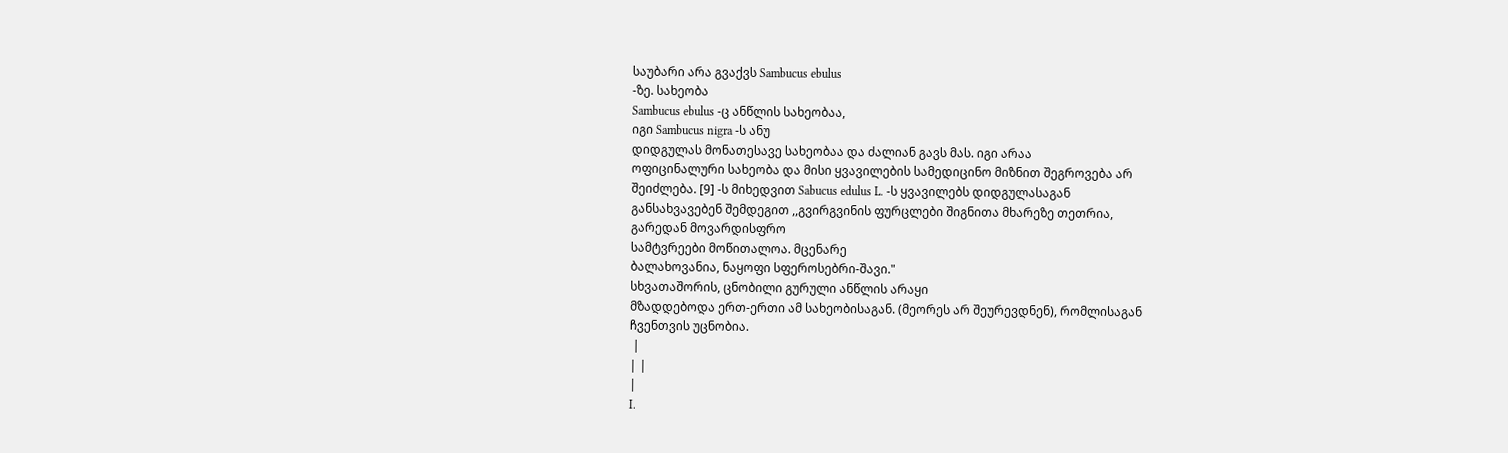საუბარი არა გვაქვს Sambucus ebulus
-ზე. სახეობა
Sambucus ebulus -ც ანწლის სახეობაა,
იგი Sambucus nigra -ს ანუ
დიდგულას მონათესავე სახეობაა და ძალიან გავს მას. იგი არაა
ოფიცინალური სახეობა და მისი ყვავილების სამედიცინო მიზნით შეგროვება არ
შეიძლება. [9] -ს მიხედვით Sabucus edulus L. -ს ყვავილებს დიდგულასაგან
განსახვავებენ შემდეგით ,,გვირგვინის ფურცლები შიგნითა მხარეზე თეთრია,
გარედან მოვარდისფრო
სამტვრეები მოწითალოა. მცენარე
ბალახოვანია, ნაყოფი სფეროსებრი-შავი."
სხვათაშორის, ცნობილი გურული ანწლის არაყი
მზადდებოდა ერთ-ერთი ამ სახეობისაგან. (მეორეს არ შეურევდნენ), რომლისაგან
ჩვენთვის უცნობია.
 |
| |
|
I.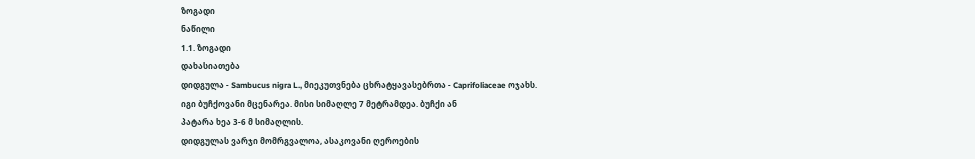ზოგადი
ნაწილი
1.1. ზოგადი
დახასიათება
დიდგულა - Sambucus nigra L., მიეკუთვნება ცხრატყავასებრთა - Caprifoliaceae ოჯახს.
იგი ბუჩქოვანი მცენარეა. მისი სიმაღლე 7 მეტრამდეა. ბუჩქი ან
პატარა ხეა 3-6 მ სიმაღლის.
დიდგულას ვარჯი მომრგვალოა, ასაკოვანი ღეროების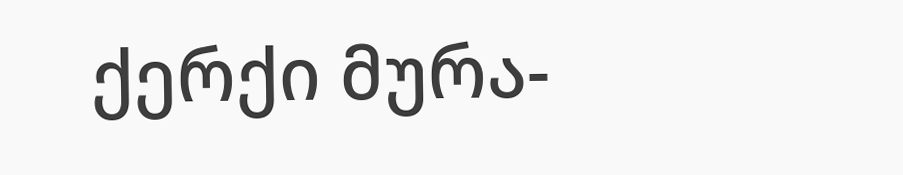ქერქი მურა-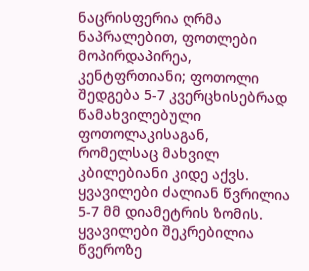ნაცრისფერია ღრმა
ნაპრალებით, ფოთლები მოპირდაპირეა,
კენტფრთიანი; ფოთოლი შედგება 5-7 კვერცხისებრად წამახვილებული ფოთოლაკისაგან,
რომელსაც მახვილ კბილებიანი კიდე აქვს.
ყვავილები ძალიან წვრილია 5-7 მმ დიამეტრის ზომის. ყვავილები შეკრებილია
წვეროზე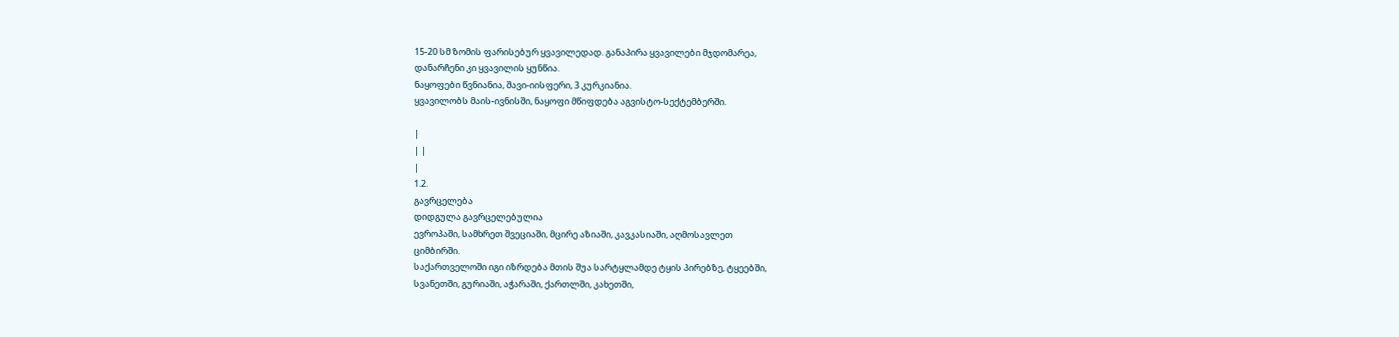15-20 სმ ზომის ფარისებურ ყვავილედად. განაპირა ყვავილები მჯდომარეა,
დანარჩენი კი ყვავილის ყუნწია.
ნაყოფები წვნიანია, შავი-იისფერი, 3 კურკიანია.
ყვავილობს მაის-ივნისში, ნაყოფი მწიფდება აგვისტო-სექტემბერში.

|
| |
|
1.2.
გავრცელება
დიდგულა გავრცელებულია
ევროპაში, სამხრეთ შვეციაში, მცირე აზიაში, კავკასიაში, აღმოსავლეთ
ციმბირში.
საქართველოში იგი იზრდება მთის შუა სარტყლამდე ტყის პირებზე, ტყეებში,
სვანეთში, გურიაში, აჭარაში, ქართლში, კახეთში,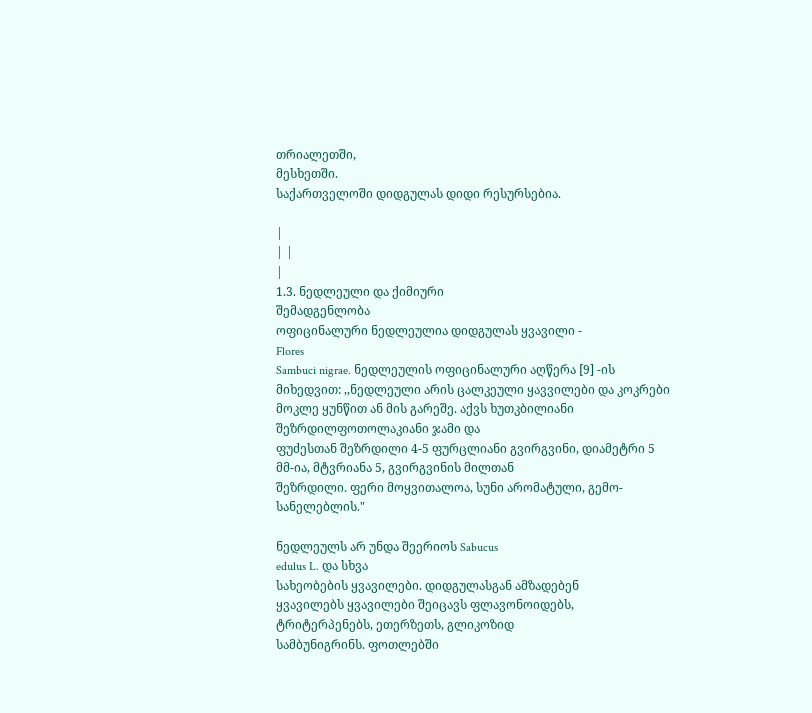თრიალეთში,
მესხეთში.
საქართველოში დიდგულას დიდი რესურსებია.

|
| |
|
1.3. ნედლეული და ქიმიური
შემადგენლობა
ოფიცინალური ნედლეულია დიდგულას ყვავილი -
Flores
Sambuci nigrae. ნედლეულის ოფიცინალური აღწერა [9] -ის მიხედვით: ,,ნედლეული არის ცალკეული ყავვილები და კოკრები
მოკლე ყუნწით ან მის გარეშე. აქვს ხუთკბილიანი შეზრდილფოთოლაკიანი ჯამი და
ფუძესთან შეზრდილი 4-5 ფურცლიანი გვირგვინი, დიამეტრი 5 მმ-ია, მტვრიანა 5, გვირგვინის მილთან
შეზრდილი. ფერი მოყვითალოა, სუნი არომატული, გემო-სანელებლის."

ნედლეულს არ უნდა შეერიოს Sabucus
edulus L. და სხვა
სახეობების ყვავილები. დიდგულასგან ამზადებენ
ყვავილებს ყვავილები შეიცავს ფლავონოიდებს, ტრიტერპენებს, ეთერზეთს, გლიკოზიდ
სამბუნიგრინს. ფოთლებში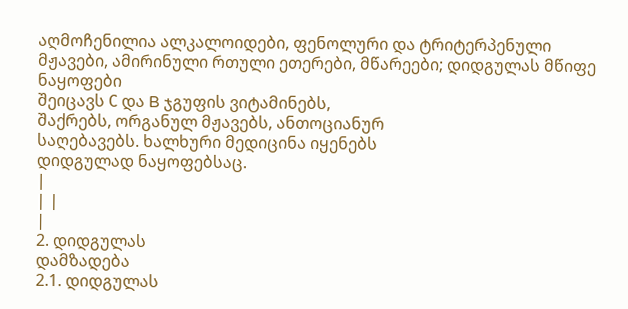აღმოჩენილია ალკალოიდები, ფენოლური და ტრიტერპენული
მჟავები, ამირინული რთული ეთერები, მწარეები; დიდგულას მწიფე ნაყოფები
შეიცავს С და B ჯგუფის ვიტამინებს,
შაქრებს, ორგანულ მჟავებს, ანთოციანურ
საღებავებს. ხალხური მედიცინა იყენებს
დიდგულად ნაყოფებსაც.
|
| |
|
2. დიდგულას
დამზადება
2.1. დიდგულას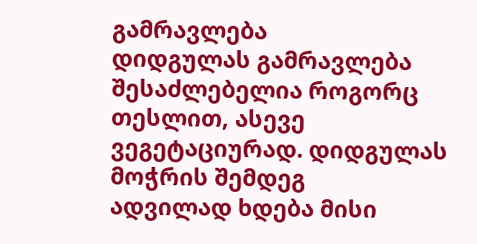გამრავლება
დიდგულას გამრავლება
შესაძლებელია როგორც თესლით, ასევე ვეგეტაციურად. დიდგულას მოჭრის შემდეგ
ადვილად ხდება მისი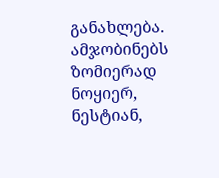განახლება. ამჯობინებს ზომიერად ნოყიერ, ნესტიან,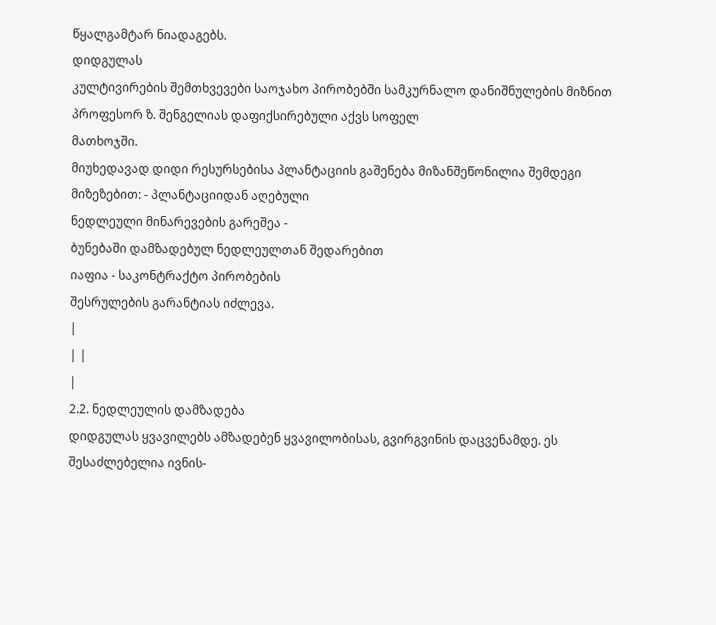წყალგამტარ ნიადაგებს.
დიდგულას
კულტივირების შემთხვევები საოჯახო პირობებში სამკურნალო დანიშნულების მიზნით
პროფესორ ზ. შენგელიას დაფიქსირებული აქვს სოფელ
მათხოჯში.
მიუხედავად დიდი რესურსებისა პლანტაციის გაშენება მიზანშეწონილია შემდეგი
მიზეზებით: - პლანტაციიდან აღებული
ნედლეული მინარევების გარეშეა -
ბუნებაში დამზადებულ ნედლეულთან შედარებით
იაფია - საკონტრაქტო პირობების
შესრულების გარანტიას იძლევა.
|
| |
|
2.2. ნედლეულის დამზადება
დიდგულას ყვავილებს ამზადებენ ყვავილობისას, გვირგვინის დაცვენამდე. ეს
შესაძლებელია ივნის-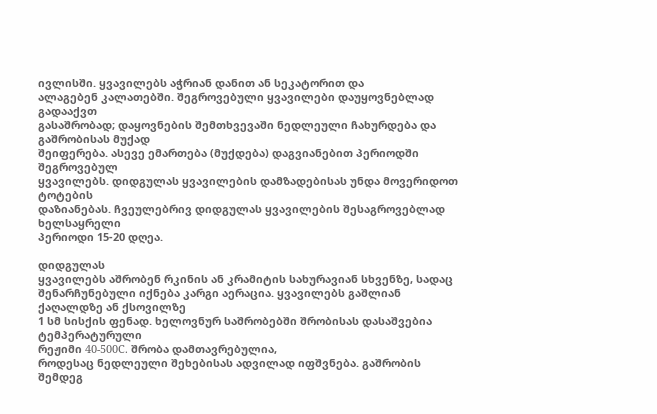ივლისში. ყვავილებს აჭრიან დანით ან სეკატორით და
ალაგებენ კალათებში. შეგროვებული ყვავილები დაუყოვნებლად გადააქვთ
გასაშრობად; დაყოვნების შემთხვევაში ნედლეული ჩახურდება და გაშრობისას მუქად
შეიფერება. ასევე ემართება (მუქდება) დაგვიანებით პერიოდში შეგროვებულ
ყვავილებს. დიდგულას ყვავილების დამზადებისას უნდა მოვერიდოთ ტოტების
დაზიანებას. ჩვეულებრივ დიდგულას ყვავილების შესაგროვებლად ხელსაყრელი
პერიოდი 15-20 დღეა.

დიდგულას
ყვავილებს აშრობენ რკინის ან კრამიტის სახურავიან სხვენზე, სადაც
შენარჩუნებული იქნება კარგი აერაცია. ყვავილებს გაშლიან ქაღალდზე ან ქსოვილზე
1 სმ სისქის ფენად. ხელოვნურ საშრობებში შრობისას დასაშვებია ტემპერატურული
რეჟიმი 40-500С. შრობა დამთავრებულია,
როდესაც ნედლეული შეხებისას ადვილად იფშვნება. გაშრობის შემდეგ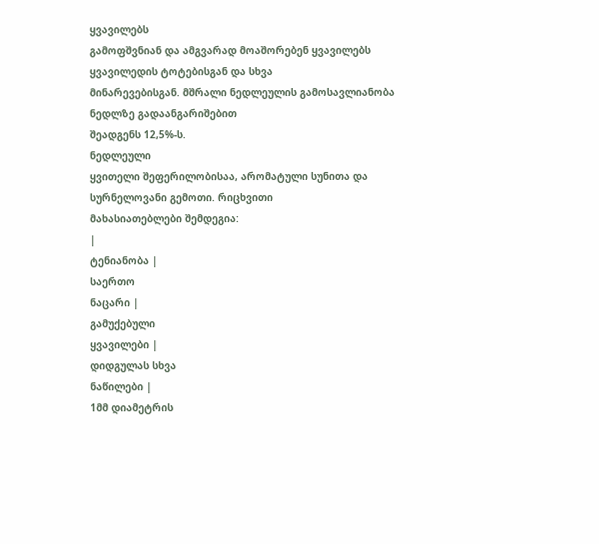ყვავილებს
გამოფშვნიან და ამგვარად მოაშორებენ ყვავილებს ყვავილედის ტოტებისგან და სხვა
მინარევებისგან. მშრალი ნედლეულის გამოსავლიანობა ნედლზე გადაანგარიშებით
შეადგენს 12,5%-ს.
ნედლეული
ყვითელი შეფერილობისაა, არომატული სუნითა და სურნელოვანი გემოთი. რიცხვითი
მახასიათებლები შემდეგია:
|
ტენიანობა |
საერთო
ნაცარი |
გამუქებული
ყვავილები |
დიდგულას სხვა
ნაწილები |
1მმ დიამეტრის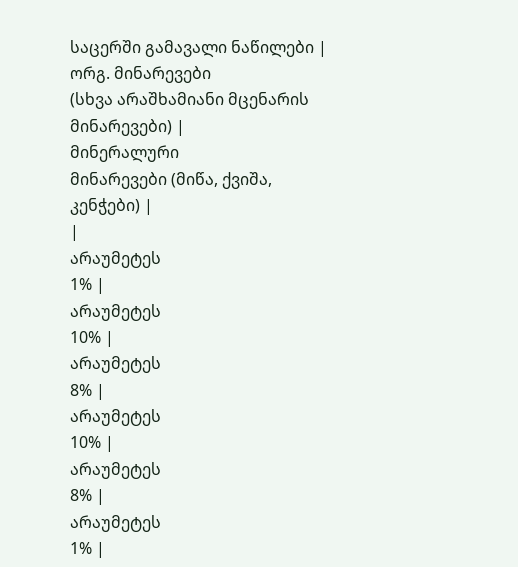საცერში გამავალი ნაწილები |
ორგ. მინარევები
(სხვა არაშხამიანი მცენარის მინარევები) |
მინერალური
მინარევები (მიწა, ქვიშა, კენჭები) |
|
არაუმეტეს
1% |
არაუმეტეს
10% |
არაუმეტეს
8% |
არაუმეტეს
10% |
არაუმეტეს
8% |
არაუმეტეს
1% |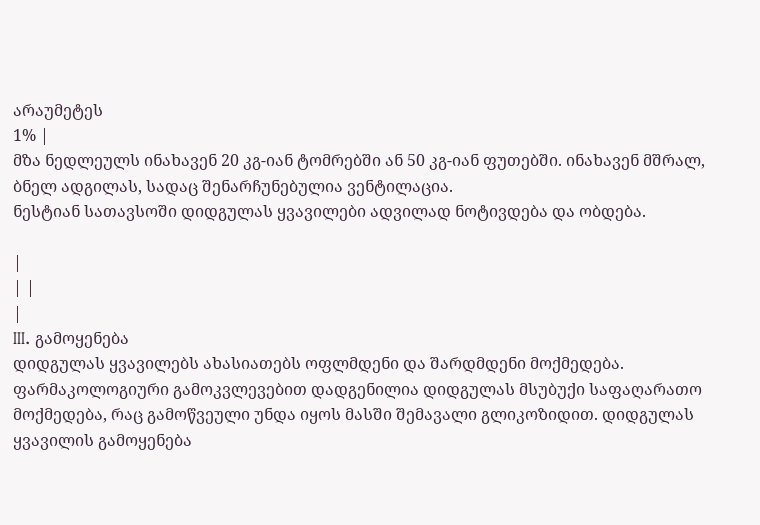არაუმეტეს
1% |
მზა ნედლეულს ინახავენ 20 კგ-იან ტომრებში ან 50 კგ-იან ფუთებში. ინახავენ მშრალ, ბნელ ადგილას, სადაც შენარჩუნებულია ვენტილაცია.
ნესტიან სათავსოში დიდგულას ყვავილები ადვილად ნოტივდება და ობდება.

|
| |
|
III. გამოყენება
დიდგულას ყვავილებს ახასიათებს ოფლმდენი და შარდმდენი მოქმედება. ფარმაკოლოგიური გამოკვლევებით დადგენილია დიდგულას მსუბუქი საფაღარათო მოქმედება, რაც გამოწვეული უნდა იყოს მასში შემავალი გლიკოზიდით. დიდგულას ყვავილის გამოყენება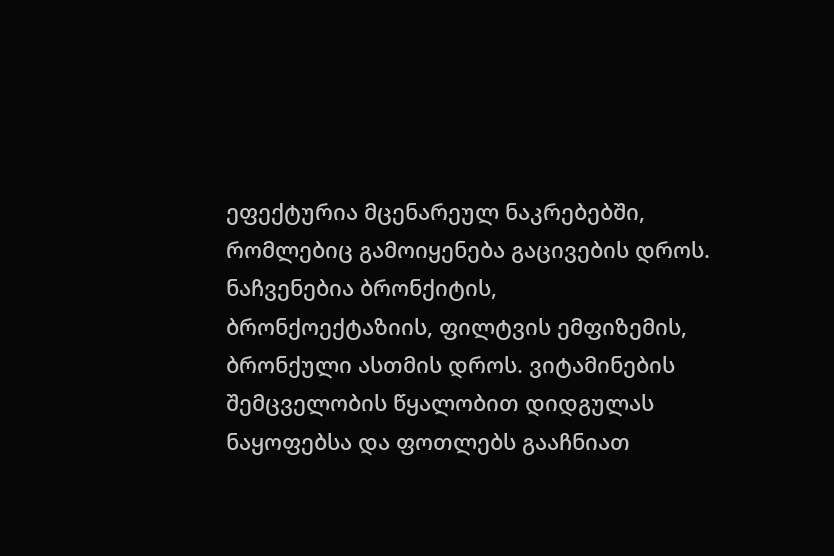ეფექტურია მცენარეულ ნაკრებებში, რომლებიც გამოიყენება გაცივების დროს. ნაჩვენებია ბრონქიტის,
ბრონქოექტაზიის, ფილტვის ემფიზემის, ბრონქული ასთმის დროს. ვიტამინების შემცველობის წყალობით დიდგულას ნაყოფებსა და ფოთლებს გააჩნიათ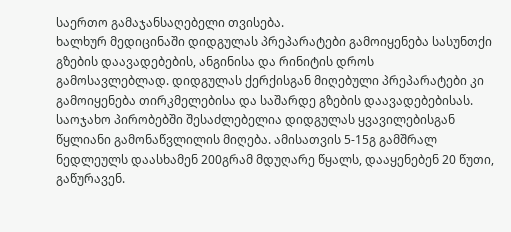საერთო გამაჯანსაღებელი თვისება.
ხალხურ მედიცინაში დიდგულას პრეპარატები გამოიყენება სასუნთქი გზების დაავადებების, ანგინისა და რინიტის დროს
გამოსავლებლად. დიდგულას ქერქისგან მიღებული პრეპარატები კი გამოიყენება თირკმელებისა და საშარდე გზების დაავადებებისას.
საოჯახო პირობებში შესაძლებელია დიდგულას ყვავილებისგან წყლიანი გამონაწვლილის მიღება. ამისათვის 5-15გ გამშრალ ნედლეულს დაასხამენ 200გრამ მდუღარე წყალს, დააყენებენ 20 წუთი, გაწურავენ.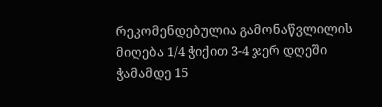რეკომენდებულია გამონაწვლილის მიღება 1/4 ჭიქით 3-4 ჯერ დღეში ჭამამდე 15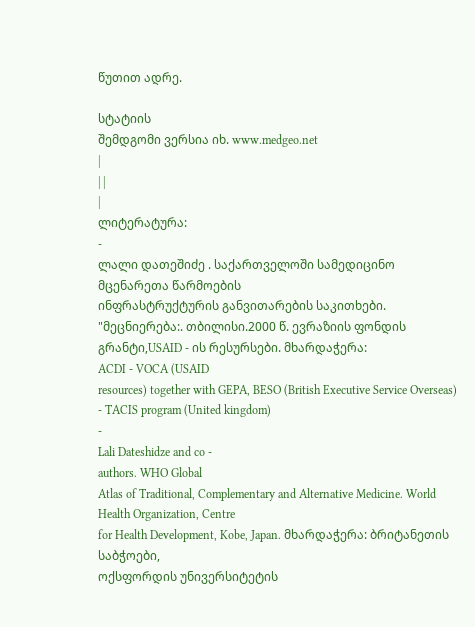წუთით ადრე.

სტატიის
შემდგომი ვერსია იხ. www.medgeo.net
|
| |
|
ლიტერატურა:
-
ლალი დათეშიძე . საქართველოში სამედიცინო მცენარეთა წარმოების
ინფრასტრუქტურის განვითარების საკითხები.
"მეცნიერება:. თბილისი.2000 წ. ევრაზიის ფონდის
გრანტი,USAID - ის რესურსები. მხარდაჭერა:
ACDI - VOCA (USAID
resources) together with GEPA, BESO (British Executive Service Overseas)
- TACIS program (United kingdom)
-
Lali Dateshidze and co -
authors. WHO Global
Atlas of Traditional, Complementary and Alternative Medicine. World
Health Organization, Centre
for Health Development, Kobe, Japan. მხარდაჭერა: ბრიტანეთის საბჭოები,
ოქსფორდის უნივერსიტეტის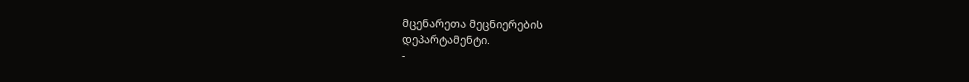მცენარეთა მეცნიერების
დეპარტამენტი.
-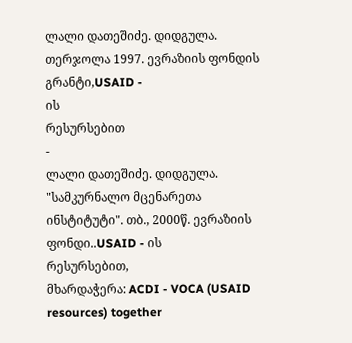ლალი დათეშიძე. დიდგულა. თერჯოლა 1997. ევრაზიის ფონდის
გრანტი,USAID -
ის
რესურსებით
-
ლალი დათეშიძე. დიდგულა. "სამკურნალო მცენარეთა
ინსტიტუტი". თბ., 2000წ. ევრაზიის ფონდი..USAID - ის
რესურსებით,
მხარდაჭერა: ACDI - VOCA (USAID
resources) together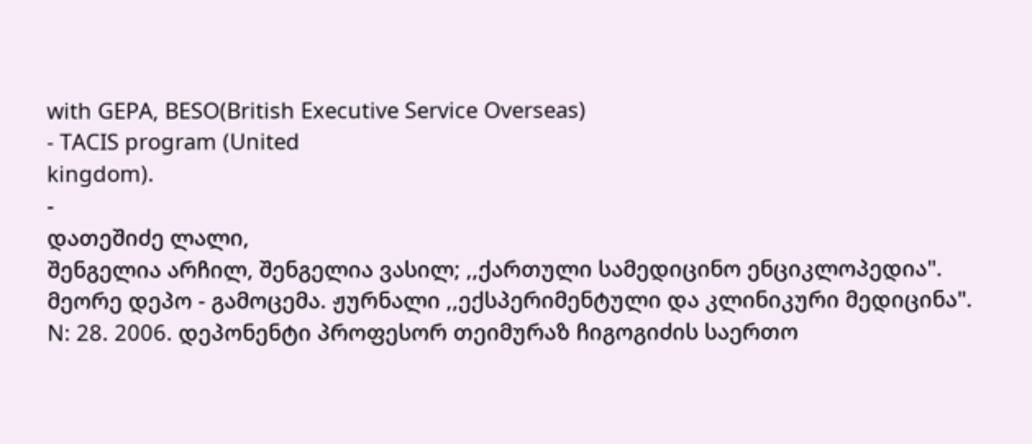with GEPA, BESO(British Executive Service Overseas)
- TACIS program (United
kingdom).
-
დათეშიძე ლალი,
შენგელია არჩილ, შენგელია ვასილ; ,,ქართული სამედიცინო ენციკლოპედია".
მეორე დეპო - გამოცემა. ჟურნალი ,,ექსპერიმენტული და კლინიკური მედიცინა".
N: 28. 2006. დეპონენტი პროფესორ თეიმურაზ ჩიგოგიძის საერთო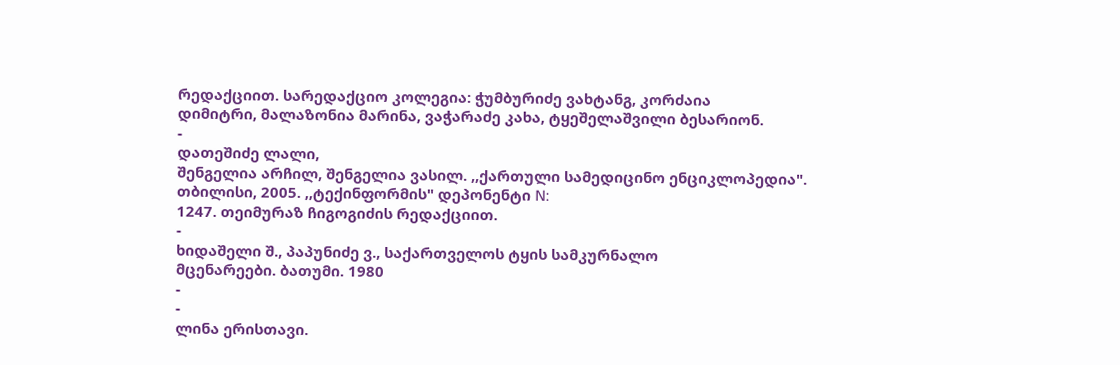რედაქციით. სარედაქციო კოლეგია: ჭუმბურიძე ვახტანგ, კორძაია
დიმიტრი, მალაზონია მარინა, ვაჭარაძე კახა, ტყეშელაშვილი ბესარიონ.
-
დათეშიძე ლალი,
შენგელია არჩილ, შენგელია ვასილ. ,,ქართული სამედიცინო ენციკლოპედია".
თბილისი, 2005. ,,ტექინფორმის" დეპონენტი N:
1247. თეიმურაზ ჩიგოგიძის რედაქციით.
-
ხიდაშელი შ., პაპუნიძე ვ., საქართველოს ტყის სამკურნალო
მცენარეები. ბათუმი. 1980
-
-
ლინა ერისთავი.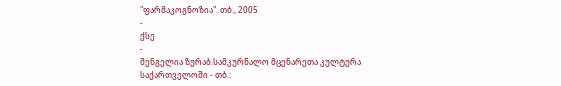"ფარმაკოგნოზია". თბ., 2005
-
ქსე
-
შენგელია ზურაბ.სამკურნალო მცენარეთა კულტურა საქართველოში - თბ.: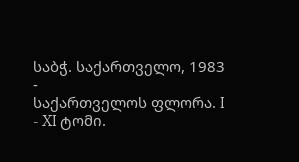საბჭ. საქართველო, 1983
-
საქართველოს ფლორა. I - XI ტომი.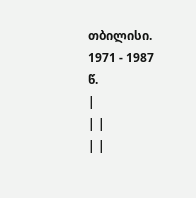თბილისი. 1971 - 1987
წ.
|
| |
| |